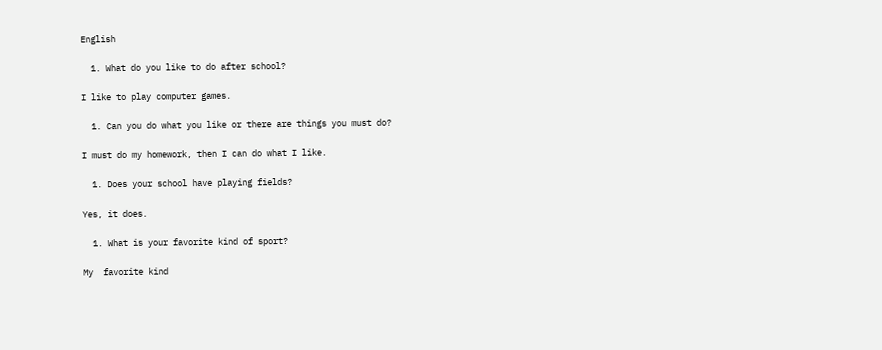English

  1. What do you like to do after school?

I like to play computer games.

  1. Can you do what you like or there are things you must do?

I must do my homework, then I can do what I like.

  1. Does your school have playing fields?

Yes, it does.

  1. What is your favorite kind of sport?

My  favorite kind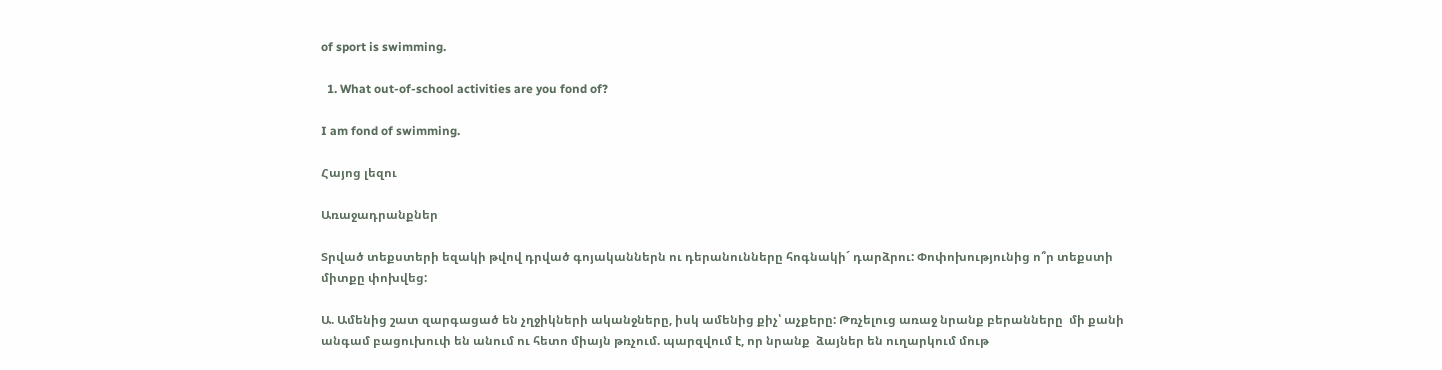of sport is swimming.

  1. What out-of-school activities are you fond of?

I am fond of swimming.

Հայոց լեզու

Առաջադրանքներ

Տրված տեքստերի եզակի թվով դրված գոյականներն ու դերանունները հոգնակի´ դարձրու: Փոփոխությունից ո՞ր տեքստի  միտքը փոխվեց:

Ա. Ամենից շատ զարգացած են չղջիկների ականջները, իսկ ամենից քիչ՝ աչքերը: Թռչելուց առաջ նրանք բերանները  մի քանի անգամ բացուխուփ են անում ու հետո միայն թռչում. պարզվում է, որ նրանք  ձայներ են ուղարկում մութ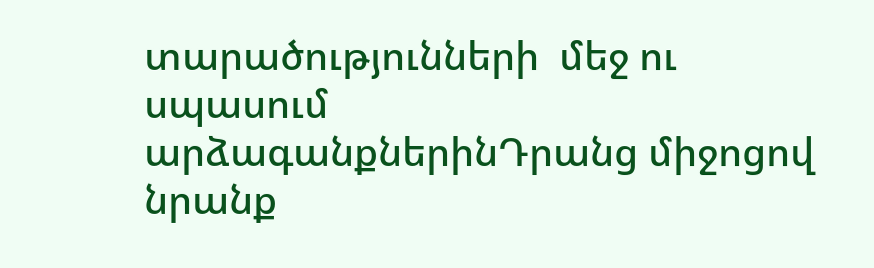տարածությունների  մեջ ու սպասում արձագանքներինԴրանց միջոցով նրանք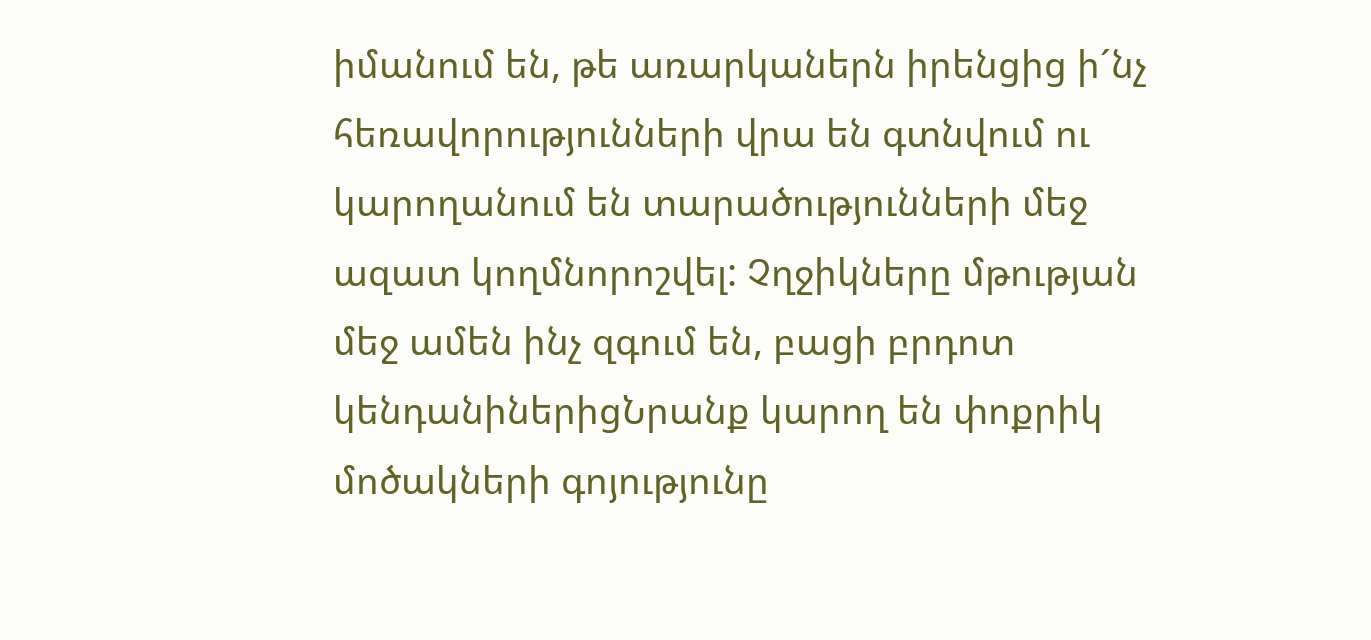իմանում են, թե առարկաներն իրենցից ի´նչ հեռավորությունների վրա են գտնվում ու կարողանում են տարածությունների մեջ ազատ կողմնորոշվել: Չղջիկները մթության մեջ ամեն ինչ զգում են, բացի բրդոտ կենդանիներիցՆրանք կարող են փոքրիկ մոծակների գոյությունը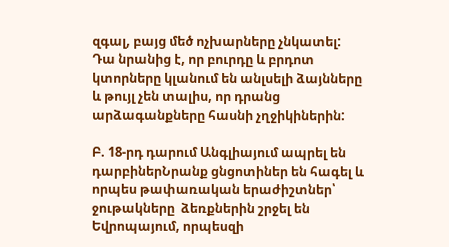զգալ, բայց մեծ ոչխարները չնկատել: Դա նրանից է, որ բուրդը և բրդոտ կտորները կլանում են անլսելի ձայնները և թույլ չեն տալիս, որ դրանց արձագանքները հասնի չղջիկիներին:

Բ. 18-րդ դարում Անգլիայում ապրել են դարբիներՆրանք ցնցոտիներ են հագել և որպես թափառական երաժիշտներ՝  ջութակները  ձեռքներին շրջել են Եվրոպայում, որպեսզի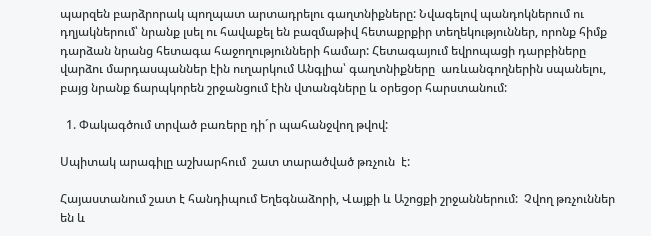պարզեն բարձրորակ պողպատ արտադրելու գաղտնիքները: Նվագելով պանդոկներում ու դղյակներում՝ նրանք լսել ու հավաքել են բազմաթիվ հետաքրքիր տեղեկություններ, որոնք հիմք դարձան նրանց հետագա հաջողությունների համար: Հետագայում եվրոպացի դարբիները վարձու մարդասպաններ էին ուղարկում Անգլիա՝ գաղտնիքները  առևանգողներին սպանելու, բայց նրանք ճարպկորեն շրջանցում էին վտանգները և օրեցօր հարստանում:

  1. Փակագծում տրված բառերը դի´ր պահանջվող թվով:

Սպիտակ արագիլը աշխարհում  շատ տարածված թռչուն  է:

Հայաստանում շատ է հանդիպում Եղեգնաձորի, Վայքի և Աշոցքի շրջաններում:  Չվող թռչուններ են և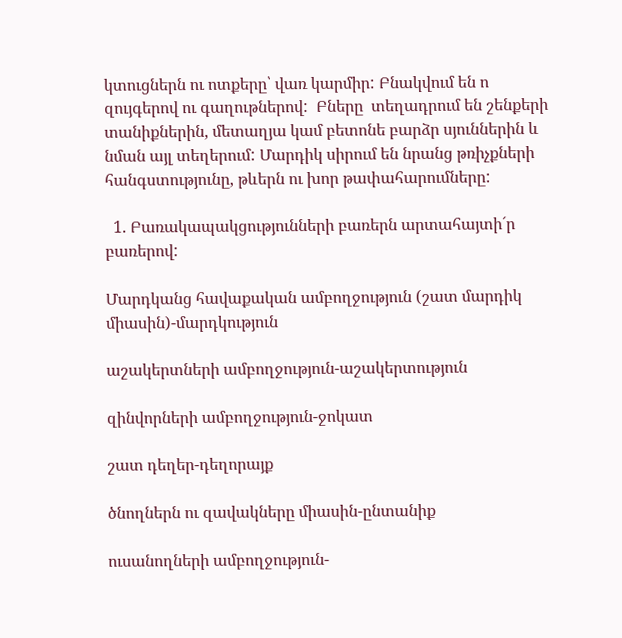կտուցներն ու ոտքերը՝ վառ կարմիր: Բնակվում են ո զույգերով ու գաղութներով:  Բները  տեղադրում են շենքերի տանիքներին, մետաղյա կամ բետոնե բարձր սյուններին և նման այլ տեղերում: Մարդիկ սիրում են նրանց թռիչքների հանգստությունը, թևերն ու խոր թափահարումները:

  1. Բառակապակցությունների բառերն արտահայտի´ր բառերով:

Մարդկանց հավաքական ամբողջություն (շատ մարդիկ միասին)-մարդկություն

աշակերտների ամբողջություն-աշակերտություն

զինվորների ամբողջություն-ջոկատ

շատ դեղեր-դեղորայք

ծնողներն ու զավակները միասին-ընտանիք

ուսանողների ամբողջություն-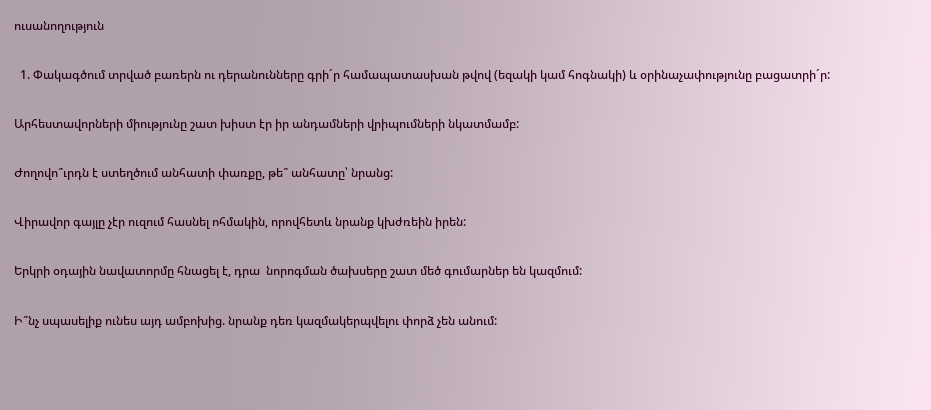ուսանողություն

  1. Փակագծում տրված բառերն ու դերանունները գրի´ր համապատասխան թվով (եզակի կամ հոգնակի) և օրինաչափությունը բացատրի´ր:

Արհեստավորների միությունը շատ խիստ էր իր անդամների վրիպումների նկատմամբ:

Ժողովո՞ւրդն է ստեղծում անհատի փառքը, թե՞ անհատը՝ նրանց:

Վիրավոր գայլը չէր ուզում հասնել ոհմակին, որովհետև նրանք կխժռեին իրեն:

Երկրի օդային նավատորմը հնացել է, դրա  նորոգման ծախսերը շատ մեծ գումարներ են կազմում:

Ի՞նչ սպասելիք ունես այդ ամբոխից. նրանք դեռ կազմակերպվելու փորձ չեն անում: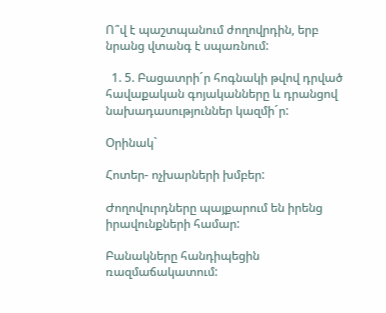Ո՞վ է պաշտպանում ժողովրդին, երբ նրանց վտանգ է սպառնում:

  1. 5. Բացատրի´ր հոգնակի թվով դրված հավաքական գոյականները և դրանցով նախադասություններ կազմի´ր:

Օրինակ`

Հոտեր- ոչխարների խմբեր:

Ժողովուրդները պայքարում են իրենց իրավունքների համար:

Բանակները հանդիպեցին ռազմաճակատում: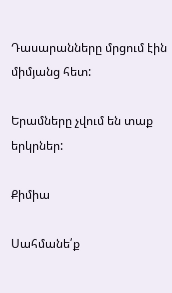Դասարանները մրցում էին միմյանց հետ:

Երամները չվում են տաք երկրներ:

Քիմիա

Սահմանե՛ք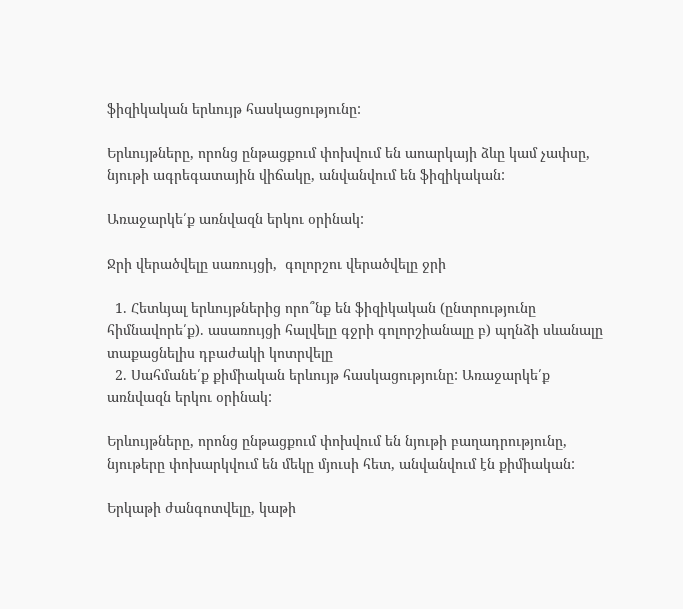ֆիզիկական երևույթ հասկացությունը:

Երևույթները, որոնց ընթացքում փոխվում են աոարկայի ձևը կամ չափսը, նյութի ագրեգատային վիճակը, անվանվում են ֆիզիկական:

Առաջարկե՛ք առնվազն երկու օրինակ:

Ջրի վերածվելը սառույցի,  գոլորշու վերածվելը ջրի

  1. Հետևյալ երևույթներից որո՞նք են ֆիզիկական (ընտրությունը հիմնավորե՛ք). ասառույցի հալվելը գջրի գոլորշիանալը բ) պղնձի սևանալը տաքացնելիս դբաժակի կոտրվելը
  2. Սահմանե՛ք քիմիական երևույթ հասկացությունը: Առաջարկե՛ք առնվազն երկու օրինակ:

Երևույթները, որոնց ընթացքում փոխվում են նյութի բաղադրությունը, նյութերը փոխարկվում են մեկը մյուսի հետ, անվանվում էն քիմիական:

Երկաթի ժանգոտվելը, կաթի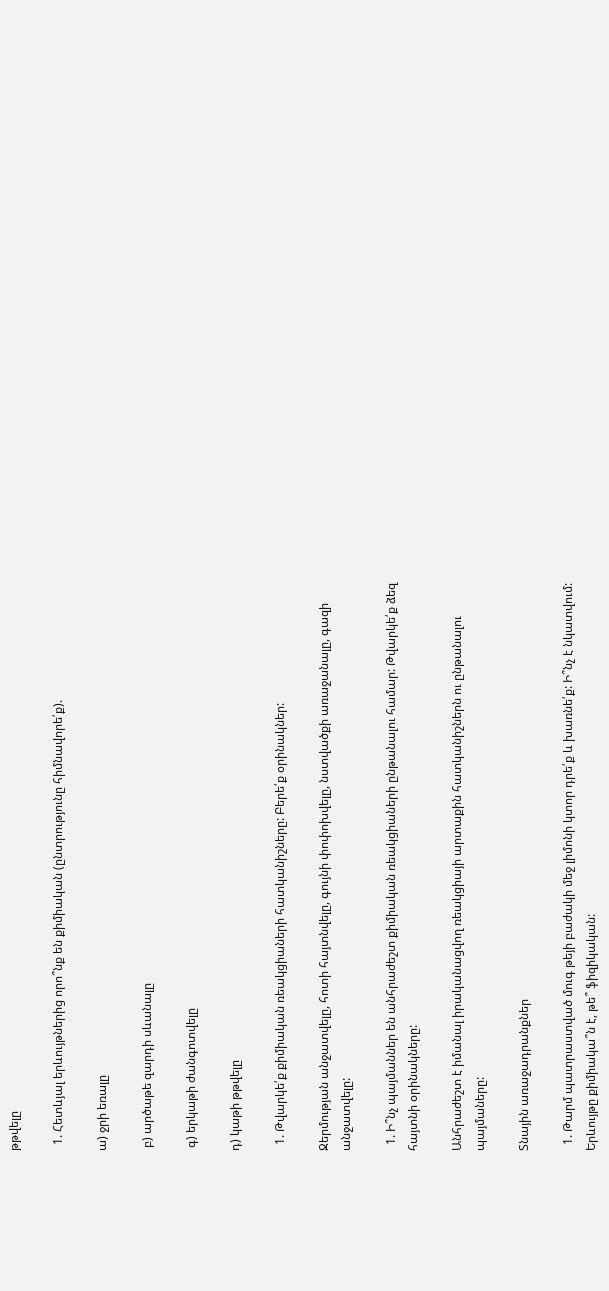թթվելը

  1. Հետևյալ երևույթներից որո՞նք են քիմիական (ընտրությունը հիմնավորե՛ք).

ա) ջրի եռալը

 բ) արծաթե զարդի սևանալը

 գ) երկաթի ժանգոտվելը

դ) կաթի թթվելը

  1. Թվարկե՛ք քիմիական ռեակցիաների հատկանիշները: Բերե՛ք օրինակներ:

Ջերմության անջատվելը, հոտի հայտնվելը, գույնի փոփոխվելը, նստվածքի առաջանալը, գազի անջատվելը:

  1. Ի՞նչ պայմաններ են անհրաժեշտ քիմիական ռեակցիաների ընթանալու համար: Թվարկե՛ք ձեզ հայտնի օրինակները:

Անհրաժեշտ է իմանալ իրականացվող ռեակցիայի արտաքին հատկանիշներն ու ընթանալու պայմաները:

Տնային առաջադրանքներ

  1. Թարմ պատրաստված մուգ թեյի բաժակի մեջ լիմոնի կտոր դրե՛ք և խառնե՛ք: Ի՞նչ է նկատվում: Երևույթը քիմիակա՞ն է, թե՞ ֆիզիկական: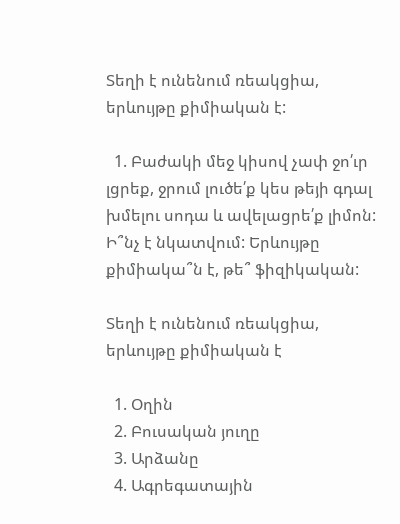Տեղի է ունենում ռեակցիա, երևույթը քիմիական է:

  1. Բաժակի մեջ կիսով չափ ջո՛ւր լցրեք, ջրում լուծե՛ք կես թեյի գդալ խմելու սոդա և ավելացրե՛ք լիմոն: Ի՞նչ է նկատվում: Երևույթը քիմիակա՞ն է, թե՞ ֆիզիկական:

Տեղի է ունենում ռեակցիա, երևույթը քիմիական է

  1. Օղին
  2. Բուսական յուղը
  3. Արձանը
  4. Ագրեգատային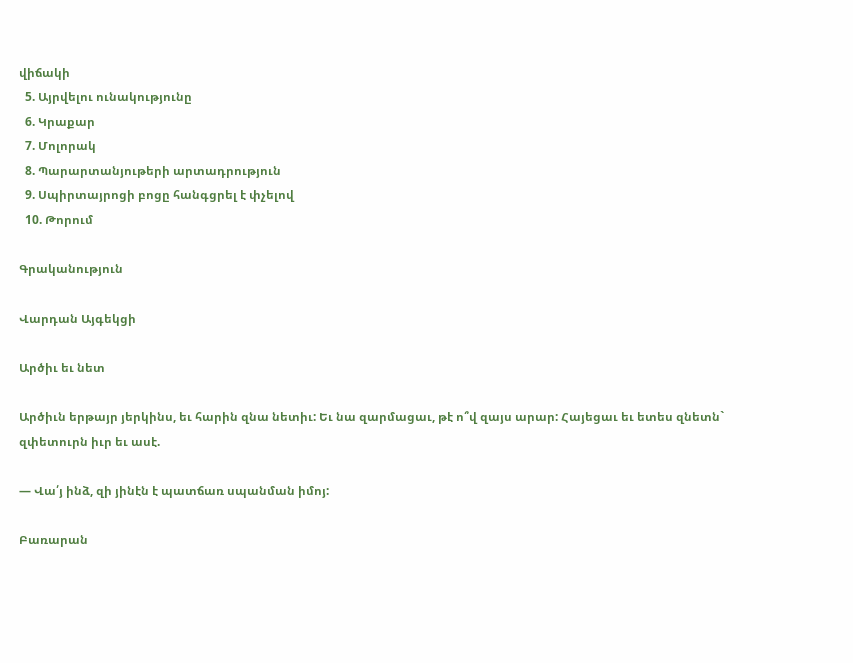վիճակի
  5. Այրվելու ունակությունը
  6. Կրաքար
  7. Մոլորակ
  8. Պարարտանյութերի արտադրություն
  9. Սպիրտայրոցի բոցը հանգցրել է փչելով
  10. Թորում

Գրականություն

Վարդան Այգեկցի

Արծիւ եւ նետ

Արծիւն երթայր յերկինս, եւ հարին զնա նետիւ: Եւ նա զարմացաւ, թէ ո՞վ զայս արար: Հայեցաւ եւ ետես զնետն` զփետուրն իւր եւ ասէ.

— Վա՛յ ինձ, զի յինէն է պատճառ սպանման իմոյ:

Բառարան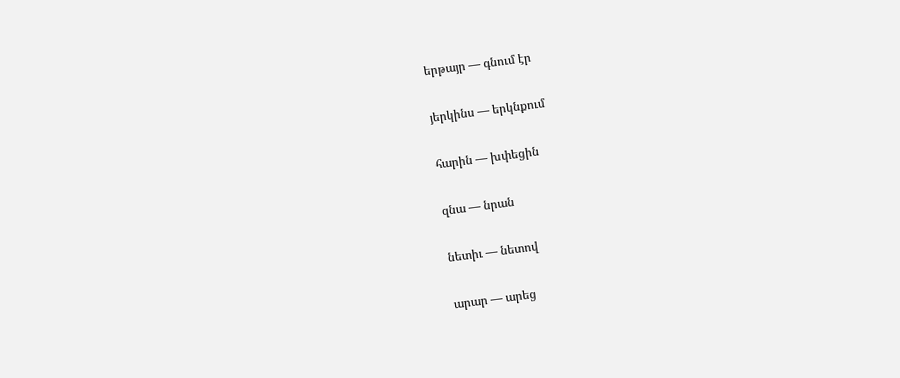երթայր — գնում էր

յերկինս — երկնքում

հարին — խփեցին

զնա — նրան

նետիւ — նետով

արար — արեց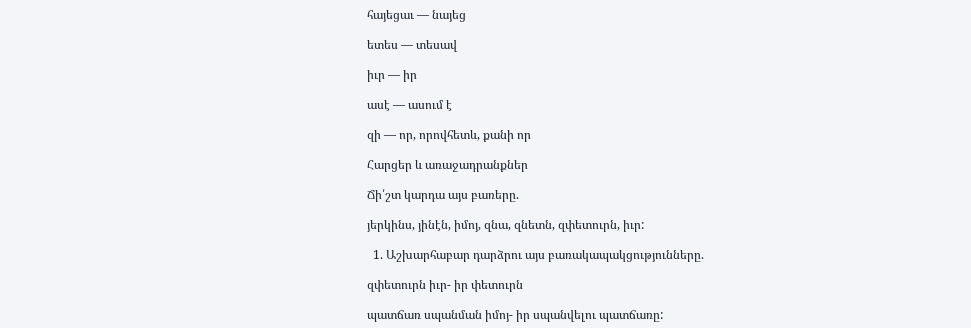հայեցաւ — նայեց

ետես — տեսավ

իւր — իր

ասէ — ասում է

զի — որ, որովհետև, քանի որ

Հարցեր և առաջադրանքներ

Ճի՛շտ կարդա այս բառերը.

յերկինս, յինէն, իմոյ, զնա, զնետն, զփետուրն, իւր:

  1. Աշխարհաբար դարձրու այս բառակապակցությունները.

զփետուրն իւր- իր փետուրն

պատճառ սպանման իմոյ- իր սպանվելու պատճառը: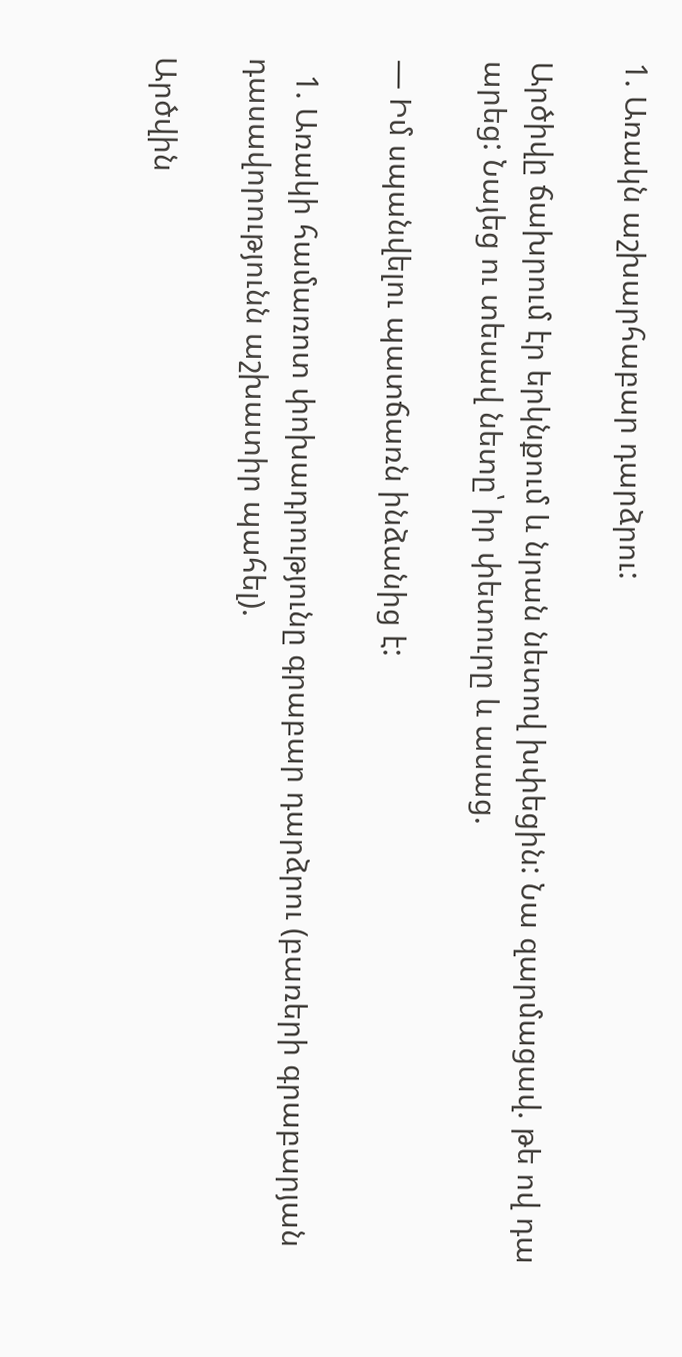1. Առակն աշխարհաբար դարձրու:

Արծիվը ճախրում էր երկնքում և նրան նետով խփեցին: Նա զարմացավ. թե ով դա  արեց: Նայեց ու տեսավ նետը՝ իր փետուրը և ասաց.

— Իմ սպանվելու պատճառն ինձանից է:

  1. Առակի համառոտ փոխադրությունը գրաբար դարձրու (բառերի գրաբարյան դասավորությունն աշխատիր պահել).

Արծվին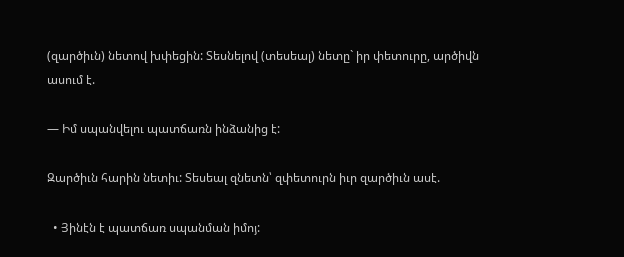(զարծիւն) նետով խփեցին: Տեսնելով (տեսեալ) նետը` իր փետուրը, արծիվն ասում է.

— Իմ սպանվելու պատճառն ինձանից է:

Զարծիւն հարին նետիւ: Տեսեալ զնետն՝ զփետուրն իւր զարծիւն ասէ.

  • Յինէն է պատճառ սպանման իմոյ: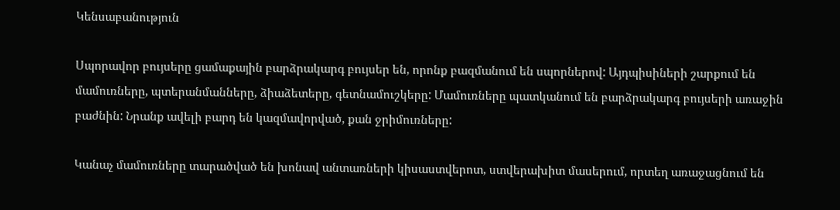Կենսաբանություն

Սպորավոր բույսերը ցամաքային բարձրակարգ բույսեր են, որոնք բազմանում են սպորներով: Այդպիսիների շարքում են մամուռները, պտերանմանները, ձիաձետերը, գետնամուշկերը: Մամուռները պատկանում են բարձրակարգ բույսերի առաջին բաժնին: Նրանք ավելի բարդ են կազմավորված, քան ջրիմուռները:

Կանաչ մամուռները տարածված են խոնավ անտառների կիսաստվերոտ, ստվերախիտ մասերում, որտեղ առաջացնում են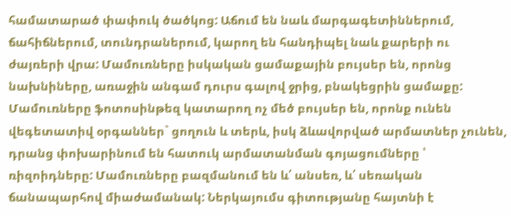համատարած փափուկ ծածկոց: Աճում են նաև մարգագետիններում, ճահիճներում, տունդրաներում, կարող են հանդիպել նաև քարերի ու ժայռերի վրա: Մամուռները իսկական ցամաքային բույսեր են, որոնց նախնիները, առաջին անգամ դուրս գալով ջրից, բնակեցրին ցամաքը: Մամուռները ֆոտոսինթեզ կատարող ոչ մեծ բույսեր են, որոնք ունեն վեգետատիվ օրգաններ` ցողուն և տերև, իսկ ձևավորված արմատներ չունեն, դրանց փոխարինում են հատուկ արմատանման գոյացումները ՝ ռիզոիդները: Մամուռները բազմանում են և՛ անսեռ, և՛ սեռական ճանապարհով միաժամանակ: Ներկայումս գիտությանը հայտնի է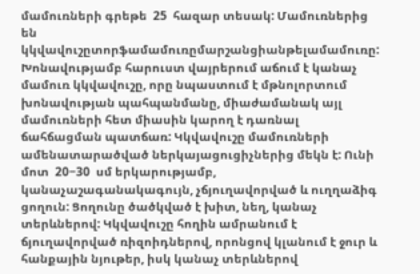մամուռների գրեթե  25  հազար տեսակ: Մամուռներից են կկվավուշըտորֆամամուռըմարշանցիանթելամամուռը: Խոնավությամբ հարուստ վայրերում աճում է կանաչ մամուռ կկվավուշը, որը նպաստում է մթնոլորտում խոնավության պահպանմանը, միաժամանակ այլ մամուռների հետ միասին կարող է դառնալ ճահճացման պատճառ: Կկվավուշը մամուռների ամենատարածված ներկայացուցիչներից մեկն է: Ունի մոտ  20−30  սմ երկարությամբ, կանաչաշագանակագույն, չճյուղավորված և ուղղաձիգ ցողուն: Ցողունը ծածկված է խիտ, նեղ, կանաչ տերևներով: Կկվավուշը հողին ամրանում է ճյուղավորված ռիզոիդներով, որոնցով կլանում է ջուր և հանքային նյութեր, իսկ կանաչ տերևներով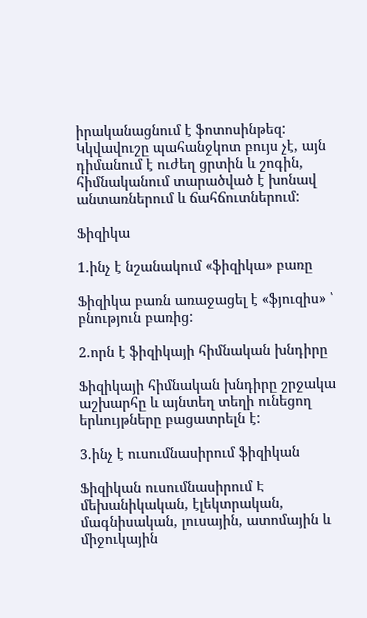իրականացնում է ֆոտոսինթեզ: Կկվավուշը պահանջկոտ բույս չէ, այն դիմանում է ուժեղ ցրտին և շոգին, հիմնականում տարածված է խոնավ անտառներում և ճահճուտներում:

Ֆիզիկա

1.ինչ է նշանակում «ֆիզիկա» բառը

Ֆիզիկա բառն առաջացել է «ֆյուզիս» ՝ բնություն բառից:

2.որն է ֆիզիկայի հիմնական խնդիրը

Ֆիզիկայի հիմնական խնդիրը շրջակա աշխարհը և այնտեղ տեղի ունեցող երևույթները բացատրելն է:

3.ինչ է ուսումնասիրում ֆիզիկան

Ֆիզիկան ուսումնասիրում Է մեխանիկական, էլեկտրական, մագնիսական, լուսային, ատոմային և միջուկային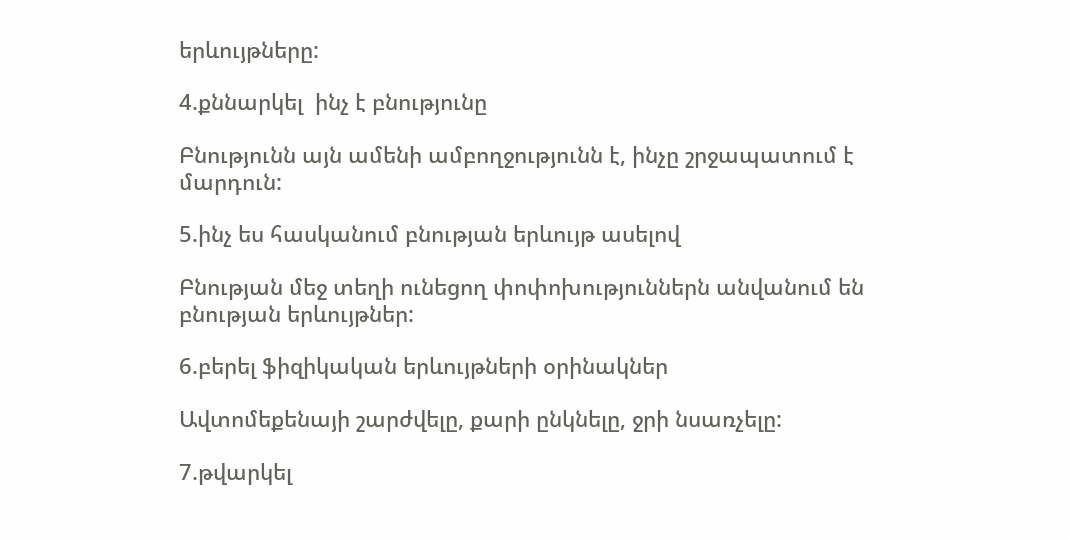երևույթները:

4.քննարկել  ինչ է բնությունը

Բնությունն այն ամենի ամբողջությունն է, ինչը շրջապատում է մարդուն:

5.ինչ ես հասկանում բնության երևույթ ասելով

Բնության մեջ տեղի ունեցող փոփոխություններն անվանում են բնության երևույթներ:

6.բերել ֆիզիկական երևույթների օրինակներ

Ավտոմեքենայի շարժվելը, քարի ընկնելը, ջրի նսառչելը:

7.թվարկել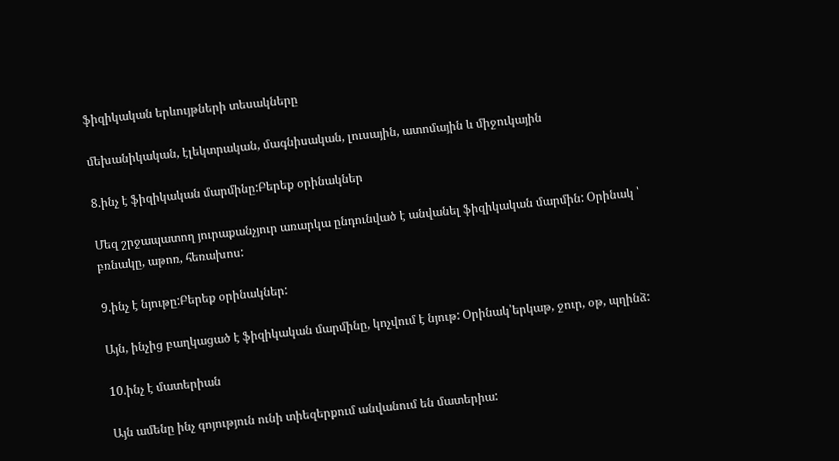ֆիզիկական երևույթների տեսակները

մեխանիկական, էլեկտրական, մագնիսական, լուսային, ատոմային և միջուկային

8.ինչ է ֆիզիկական մարմինը:Բերեք օրինակներ

Մեզ շրջապատող յուրաքանչյուր առարկա ընդունված է անվանել ֆիզիկական մարմին: Օրինակ ՝ բռնակը, աթոռ, հեռախոս:

9.ինչ է նյութը:Բերեք օրինակներ:

Այն, ինչից բաղկացած է ֆիզիկական մարմինը, կոչվում է նյութ: Օրինակ՝երկաթ, ջուր, օթ, պղինձ:

10.ինչ է մատերիան

Այն ամենը ինչ գոյություն ունի տիեզերքում անվանում են մատերիա: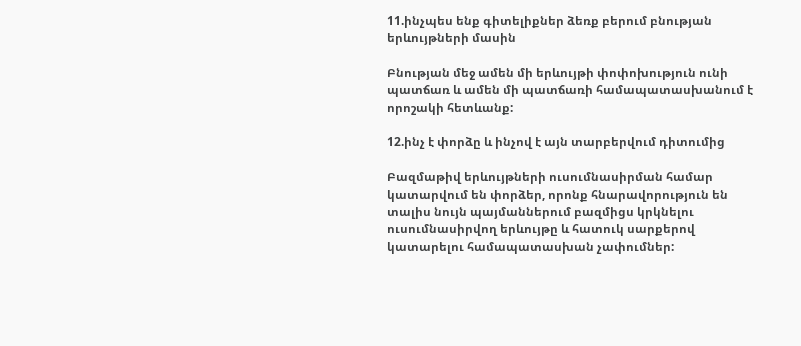11.ինչպես ենք գիտելիքներ ձեռք բերում բնության երևույթների մասին

Բնության մեջ ամեն մի երևույթի փոփոխություն ունի պատճառ և ամեն մի պատճառի համապատասխանում է որոշակի հետևանք:

12.ինչ է փորձը և ինչով է այն տարբերվում դիտումից

Բազմաթիվ երևույթների ուսումնասիրման համար կատարվում են փորձեր, որոնք հնարավորություն են տալիս նույն պայմաններում բազմիցս կրկնելու ուսումնասիրվող երևույթը և հատուկ սարքերով կատարելու համապատասխան չափումներ: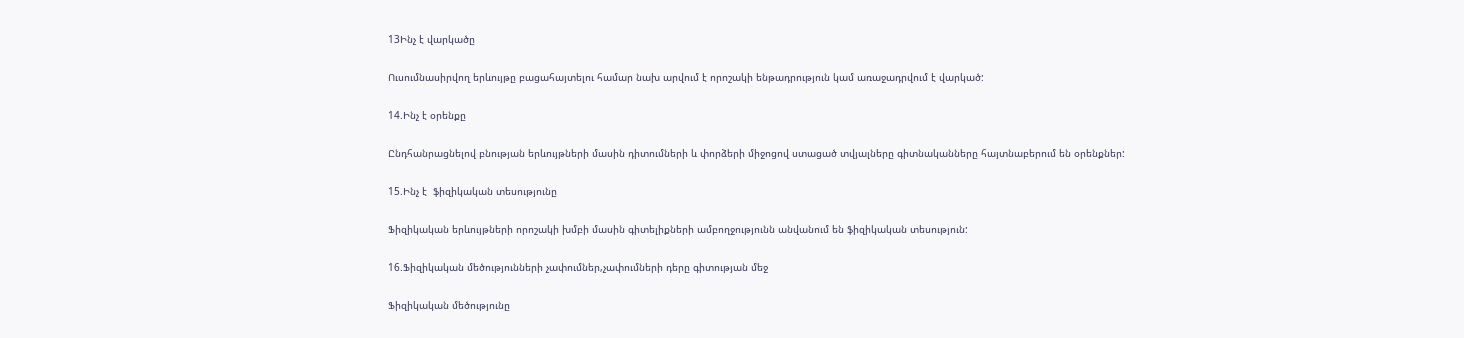13Ինչ է վարկածը

Ուսումնասիրվող երևույթը բացահայտելու համար նախ արվում է որոշակի ենթադրություն կամ առաջադրվում է վարկած:

14.Ինչ է օրենքը

Ընդհանրացնելով բնության երևույթների մասին դիտումների և փորձերի միջոցով ստացած տվյալները գիտնականները հայտնաբերում են օրենքներ:

15.Ինչ է  ֆիզիկական տեսությունը

Ֆիզիկական երևույթների որոշակի խմբի մասին գիտելիքների ամբողջությունն անվանում են ֆիզիկական տեսություն:

16.Ֆիզիկական մեծությունների չափումներ,չափումների դերը գիտության մեջ

Ֆիզիկական մեծությունը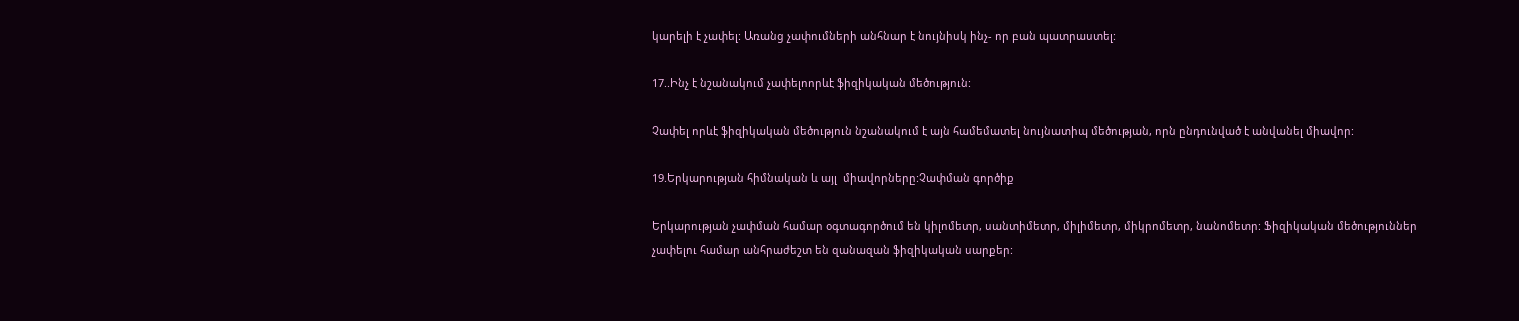կարելի է չափել: Առանց չափումների անհնար է նույնիսկ ինչ- որ բան պատրաստել:

17..Ինչ է նշանակում չափելոորևէ ֆիզիկական մեծություն:

Չափել որևէ ֆիզիկական մեծություն նշանակում է այն համեմատել նույնատիպ մեծության, որն ընդունված է անվանել միավոր:

19.Երկարության հիմնական և այլ  միավորները:Չափման գործիք

Երկարության չափման համար օգտագործում են կիլոմետր, սանտիմետր, միլիմետր, միկրոմետր, նանոմետր: Ֆիզիկական մեծություններ չափելու համար անհրաժեշտ են զանազան ֆիզիկական սարքեր: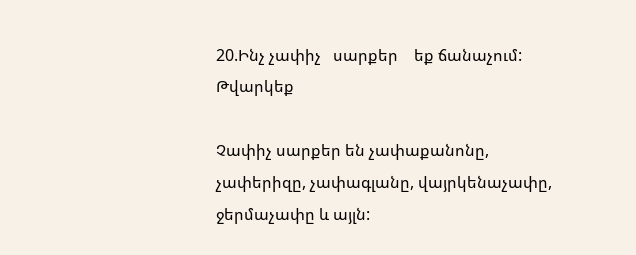20.Ինչ չափիչ   սարքեր    եք ճանաչում: Թվարկեք

Չափիչ սարքեր են չափաքանոնը, չափերիզը, չափագլանը, վայրկենաչափը, ջերմաչափը և այլն: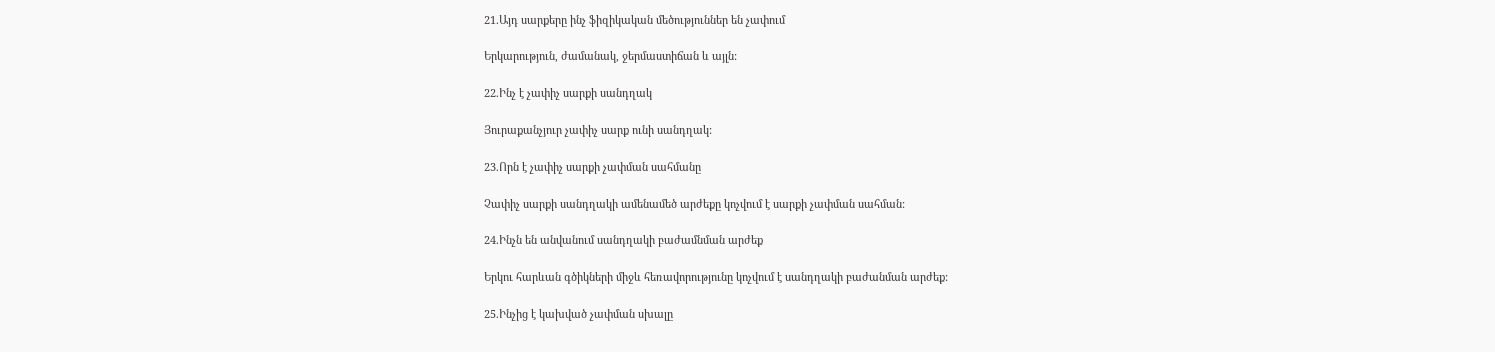21.Այդ սարքերը ինչ ֆիզիկական մեծություններ են չափում

Երկարություն, ժամանակ, ջերմաստիճան և այլն:

22.Ինչ է չափիչ սարքի սանդղակ

Յուրաքանչյուր չափիչ սարք ունի սանդղակ:

23.Որն է չափիչ սարքի չափման սահմանը

Չափիչ սարքի սանդղակի ամենամեծ արժեքը կոչվում է սարքի չափման սահման:

24.Ինչն են անվանում սանդղակի բաժամնման արժեք

Երկու հարևան գծիկների միջև հեռավորությունը կոչվում է սանդղակի բաժանման արժեք:

25.Ինչից է կախված չափման սխալը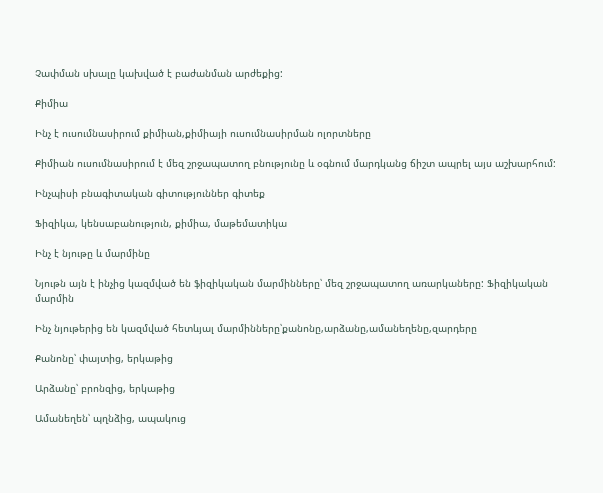Չափման սխալը կախված է բաժանման արժեքից:

Քիմիա

Ինչ է ուսումնասիրում քիմիան,քիմիայի ուսումնասիրման ոլորտները

Քիմիան ուսումնասիրում է մեզ շրջապատող բնությունը և օգնում մարդկանց ճիշտ ապրել այս աշխարհում:

Ինչպիսի բնագիտական գիտություններ գիտեք

Ֆիզիկա, կենսաբանություն, քիմիա, մաթեմատիկա

Ինչ է նյութը և մարմինը

Նյութն այն է ինչից կազմված են ֆիզիկական մարմինները՝ մեզ շրջապատող առարկաները: Ֆիզիկական մարմին

Ինչ նյութերից են կազմված հետևյալ մարմինները՝քանոնը,արձանը,ամանեղենը,զարդերը

Քանոնը՝ փայտից, երկաթից

Արձանը՝ բրոնզից, երկաթից

Ամանեղեն՝ պղնձից, ապակուց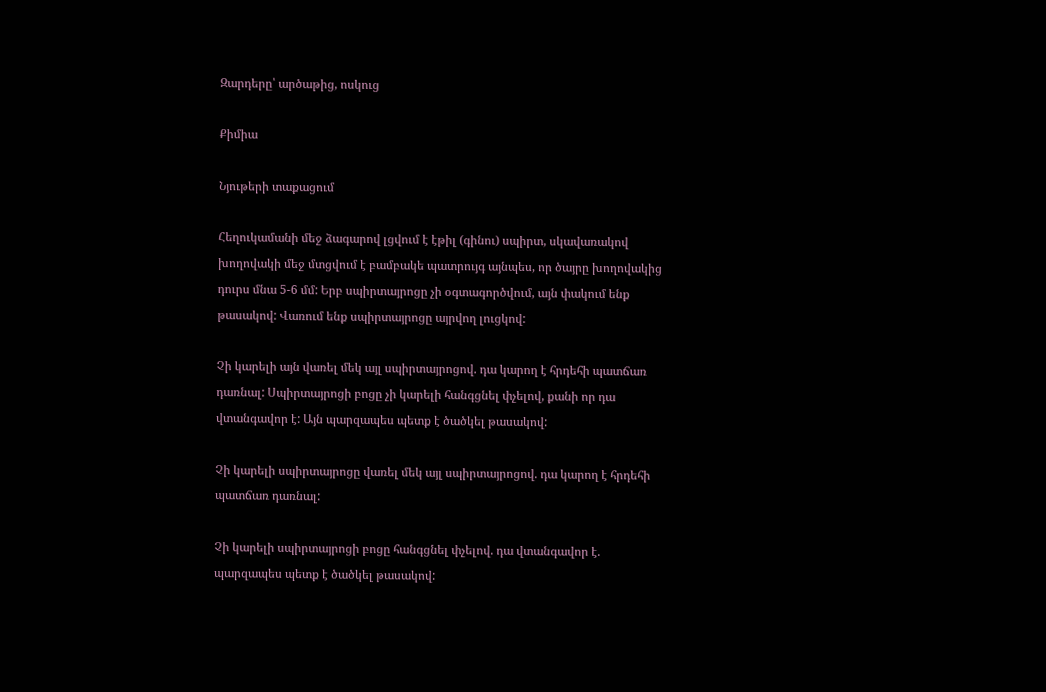Զարդերը՝ արծաթից, ոսկուց

Քիմիա

Նյութերի տաքացում

Հեղուկամանի մեջ ձագարով լցվում է էթիլ (գինու) սպիրտ, սկավառակով խողովակի մեջ մտցվում է բամբակե պատրույգ այնպես, որ ծայրը խողովակից դուրս մնա 5-6 մմ: Երբ սպիրտայրոցը չի օգտագործվում, այն փակում ենք թասակով: Վառում ենք սպիրտայրոցը այրվող լուցկով:

Չի կարելի այն վառել մեկ այլ սպիրտայրոցով. դա կարող է հրդեհի պատճառ դառնալ: Սպիրտայրոցի բոցը չի կարելի հանգցնել փչելով, քանի որ դա վտանգավոր է: Այն պարզապես պետք է ծածկել թասակով:

Չի կարելի սպիրտայրոցը վառել մեկ այլ սպիրտայրոցով. դա կարող է հրդեհի պատճառ դառնալ:

Չի կարելի սպիրտայրոցի բոցը հանգցնել փչելով. դա վտանգավոր է. պարզապես պետք է ծածկել թասակով: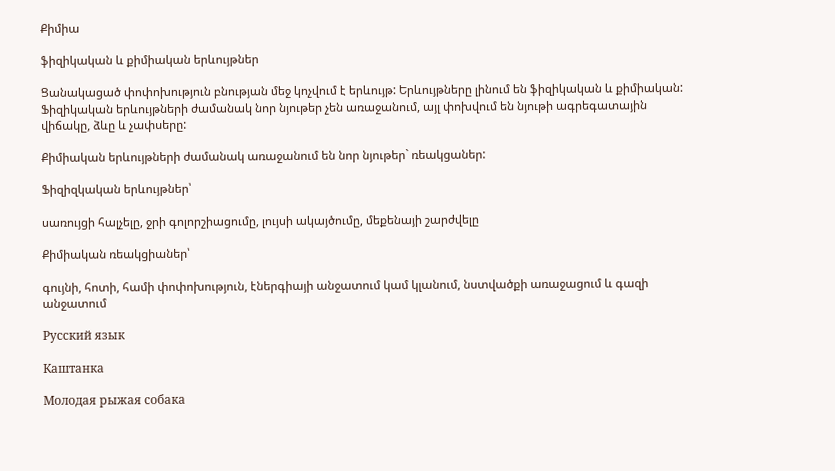Քիմիա

ֆիզիկական և քիմիական երևույթներ

Ցանակացած փոփոխություն բնության մեջ կոչվում է երևույթ: Երևույթները լինում են ֆիզիկական և քիմիական: Ֆիզիկական երևույթների ժամանակ նոր նյութեր չեն առաջանում, այլ փոխվում են նյութի ագրեգատային վիճակը, ձևը և չափսերը:

Քիմիական երևույթների ժամանակ առաջանում են նոր նյութեր` ռեակցաներ:

Ֆիզիզկական երևույթներ՝

սառույցի հալչելը, ջրի գոլորշիացումը, լույսի ակայծումը, մեքենայի շարժվելը

Քիմիական ռեակցիաներ՝

գույնի, հոտի, համի փոփոխություն, էներգիայի անջատում կամ կլանում, նստվածքի առաջացում և գազի անջատում

Русский язык

Каштанка

Молодая рыжая собака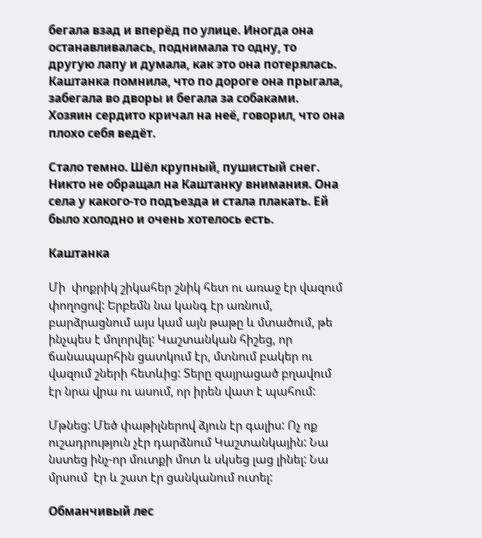бегала взад и вперёд по улице. Иногда она останавливалась, поднимала то одну, то другую лапу и думала, как это она потерялась. Каштанка помнила, что по дороге она прыгала, забегала во дворы и бегала за собаками. Хозяин сердито кричал на неё, говорил, что она плохо себя ведёт.

Стало темно. Шёл крупный, пушистый снег. Никто не обращал на Каштанку внимания. Она села у какого-то подъезда и стала плакать. Ей было холодно и очень хотелось есть.

Каштанка

Մի  փոքրիկ շիկահեր շնիկ հետ ու առաջ էր վազում փողոցով: Երբեմն նա կանգ էր առնում, բարձրացնում այս կամ այն թաթը և մտածում, թե ինչպես է մոլորվել: Կաշտանկան հիշեց, որ ճանապարհին ցատկում էր, մտնում բակեր ու վազում շների հետևից: Տերը զայրացած բղավում էր նրա վրա ու ասում, որ իրեն վատ է պահում:

Մթնեց: Մեծ փաթիլներով ձյուն էր գալիս: Ոչ ոք ուշադրություն չէր դարձնում Կաշտանկային: Նա նստեց ինչ-որ մուտքի մոտ և սկսեց լաց լինել: Նա մրսում  էր և շատ էր ցանկանում ուտել:

Обманчивый лес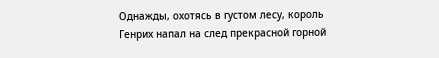Однажды, охотясь в густом лесу, король Генрих напал на след прекрасной горной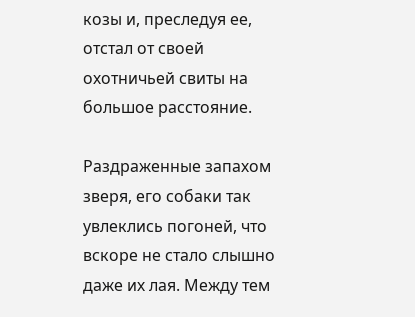козы и, преследуя ее, отстал от своей охотничьей свиты на большое расстояние.

Раздраженные запахом зверя, его собаки так увлеклись погоней, что вскоре не стало слышно даже их лая. Между тем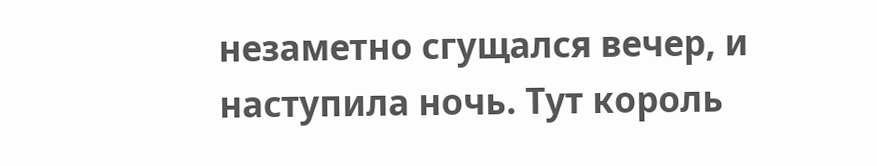незаметно сгущался вечер, и наступила ночь. Тут король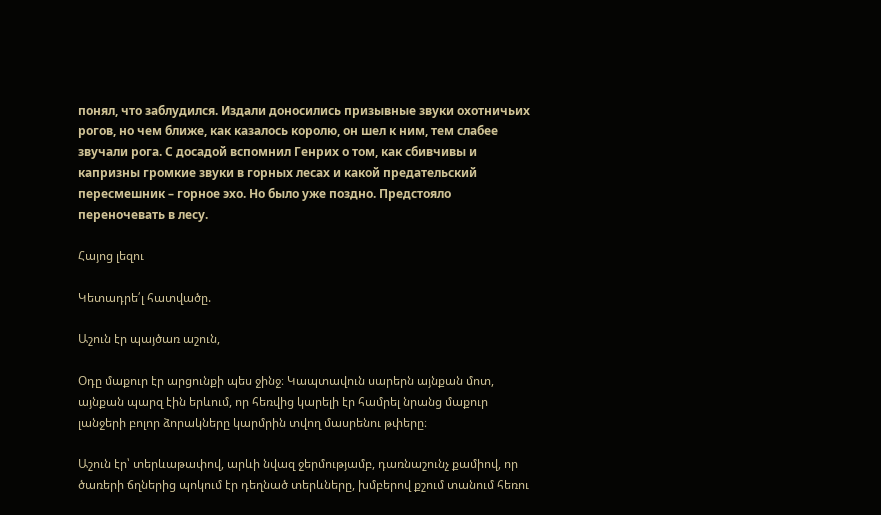понял, что заблудился. Издали доносились призывные звуки охотничьих рогов, но чем ближе, как казалось королю, он шел к ним, тем слабее звучали рога. С досадой вспомнил Генрих о том, как сбивчивы и капризны громкие звуки в горных лесах и какой предательский пересмешник – горное эхо. Но было уже поздно. Предстояло переночевать в лесу.

Հայոց լեզու

Կետադրե՛լ հատվածը.

Աշուն էր պայծառ աշուն,

Օդը մաքուր էր արցունքի պես ջինջ։ Կապտավուն սարերն այնքան մոտ,  այնքան պարզ էին երևում, որ հեռվից կարելի էր համրել նրանց մաքուր լանջերի բոլոր ձորակները կարմրին տվող մասրենու թփերը։

Աշուն էր՝ տերևաթափով, արևի նվազ ջերմությամբ, դառնաշունչ քամիով, որ ծառերի ճղներից պոկում էր դեղնած տերևները, խմբերով քշում տանում հեռու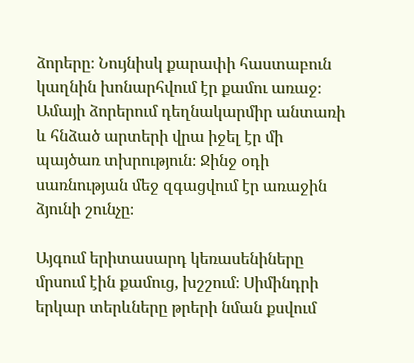ձորերը։ Նույնիսկ քարափի հաստաբուն կաղնին խոնարհվում էր քամու առաջ։ Ամայի ձորերում դեղնակարմիր անտառի և հնձած արտերի վրա իջել էր մի պայծառ տխրություն։ Ջինջ օդի սառնության մեջ զգացվում էր առաջին ձյունի շունչը։

Այգում երիտասարդ կեռասենիները մրսում էին քամուց, խշշում։ Սիմինդրի երկար տերևները թրերի նման քսվում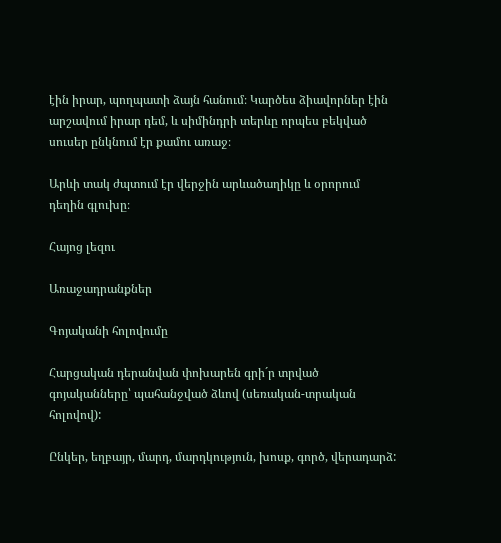էին իրար, պողպատի ձայն հանում։ Կարծես ձիավորներ էին արշավում իրար դեմ, և սիմինդրի տերևը որպես բեկված սուսեր ընկնում էր քամու առաջ։

Արևի տակ ժպտում էր վերջին արևածաղիկը և օրորում դեղին գլուխը։

Հայոց լեզու

Առաջադրանքներ

Գոյականի հոլովումը

Հարցական դերանվան փոխարեն գրի´ր տրված գոյականները՝ պահանջված ձևով (սեռական-տրական հոլովով):

Ընկեր, եղբայր, մարդ, մարդկություն, խոսք, գործ, վերադարձ: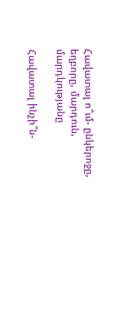Հավատալ ո՞ւմ- ընկերոջը, եղբորը, մարդուն, մարդկությանը

Հավատալ ինչի՞ն-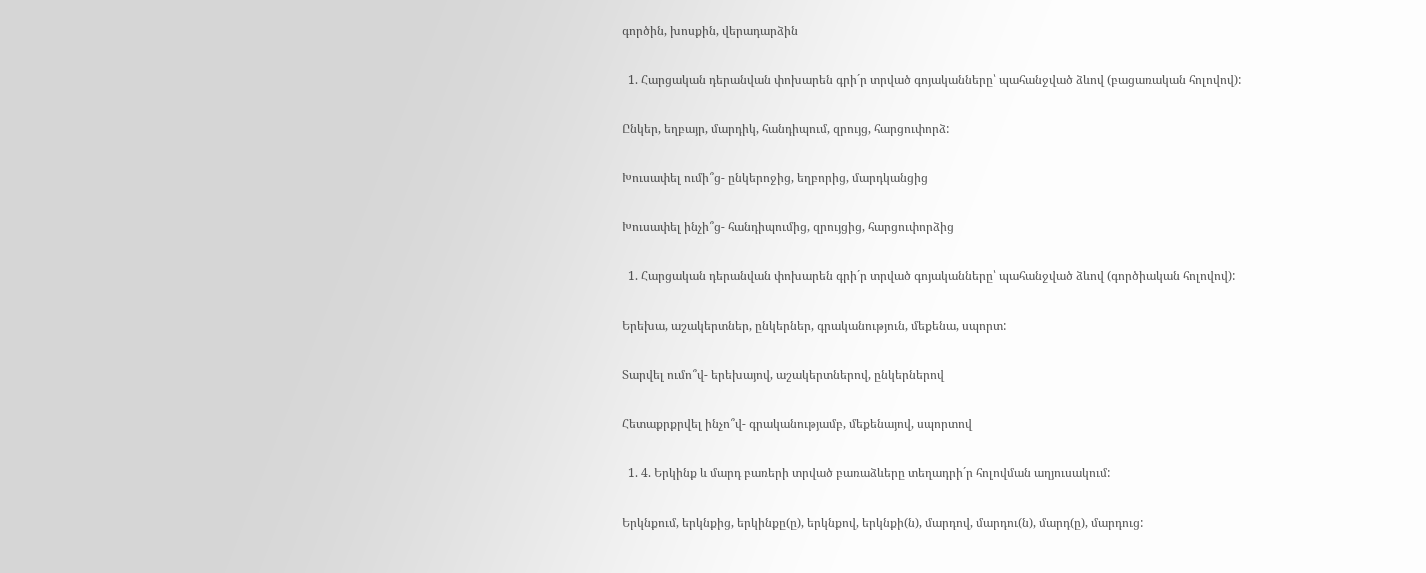գործին, խոսքին, վերադարձին

  1. Հարցական դերանվան փոխարեն գրի´ր տրված գոյականները՝ պահանջված ձևով (բացառական հոլովով):

Ընկեր, եղբայր, մարդիկ, հանդիպում, զրույց, հարցուփորձ:

Խուսափել ումի՞ց- ընկերոջից, եղբորից, մարդկանցից

Խուսափել ինչի՞ց- հանդիպումից, զրույցից, հարցուփորձից

  1. Հարցական դերանվան փոխարեն գրի´ր տրված գոյականները՝ պահանջված ձևով (գործիական հոլովով):

Երեխա, աշակերտներ, ընկերներ, գրականություն, մեքենա, սպորտ:

Տարվել ումո՞վ- երեխայով, աշակերտներով, ընկերներով

Հետաքրքրվել ինչո՞վ- գրականությամբ, մեքենայով, սպորտով

  1. 4. Երկինք և մարդ բառերի տրված բառաձևերը տեղադրի´ր հոլովման աղյուսակում:

Երկնքում, երկնքից, երկինքը(ը), երկնքով, երկնքի(ն), մարդով, մարդու(ն), մարդ(ը), մարդուց: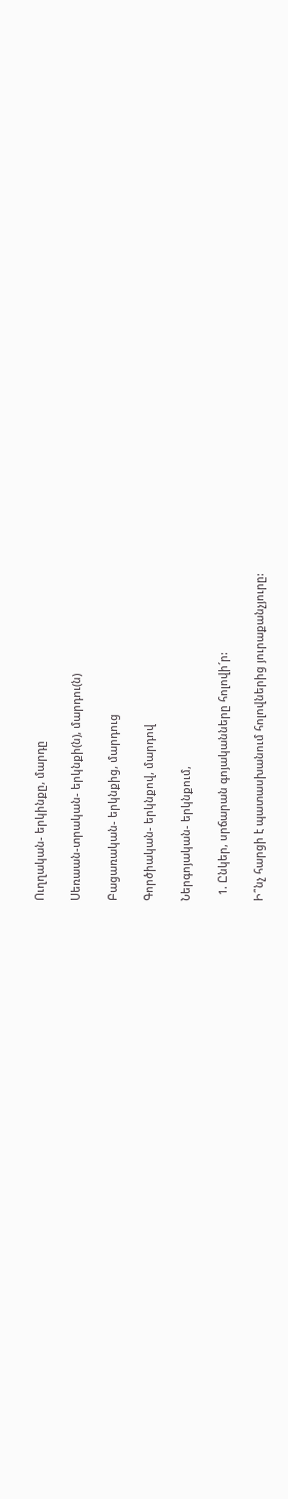Ուղղական- երկինքը, մարդը

Սեռաան-տրական- երկնքի(ն), մարդու(ն)

Բացառական- երկնքից, մարդուց

Գործիական- երկնքով, մարդով

Ներգոյական- երկնքում,

  1. Ընկեր, սրճարան գոյականները հոլովի´ր:

Ի՞նչ հարցի է պատասխանում հոլովներից յուրաքանչյուրը: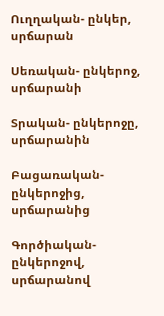Ուղղական- ընկեր, սրճարան

Սեռական- ընկերոջ, սրճարանի

Տրական- ընկերոջը, սրճարանին

Բացառական- ընկերոջից, սրճարանից

Գործիական- ընկերոջով, սրճարանով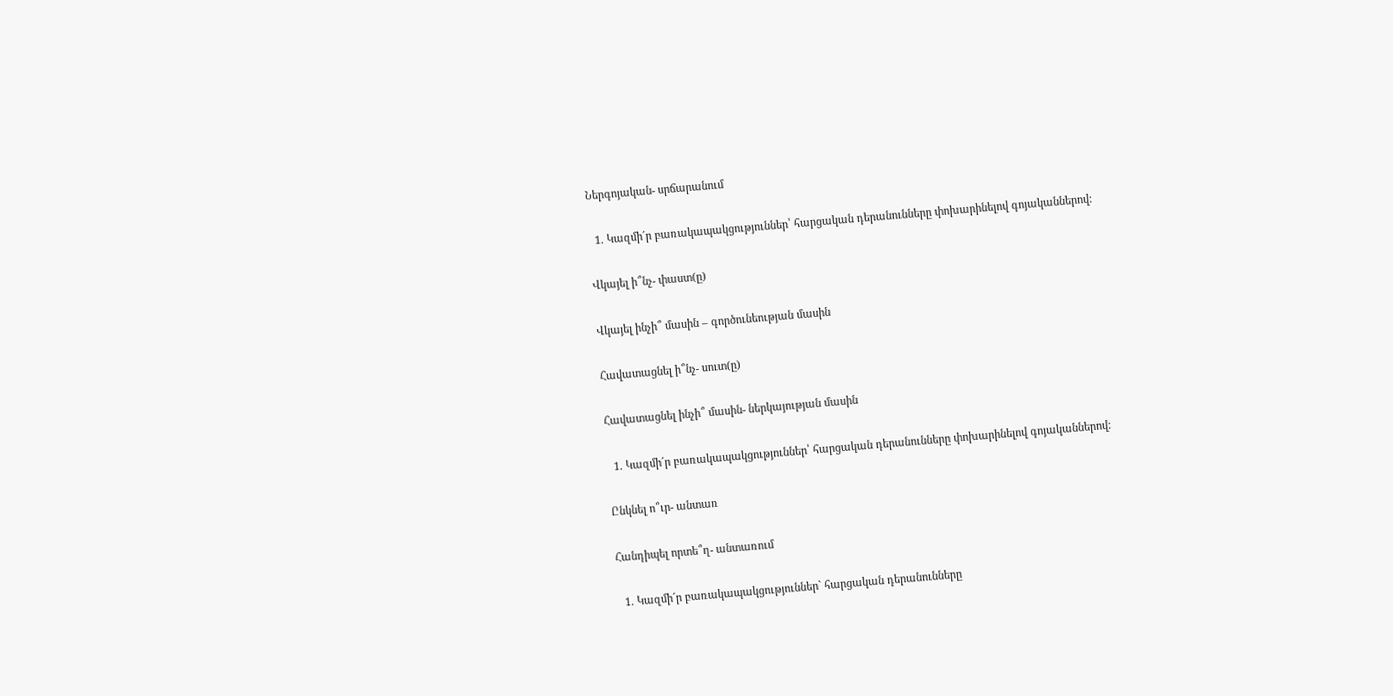Ներգոյական- սրճարանում

  1. Կազմի´ր բառակապակցություններ՝ հարցական դերանունները փոխարինելով գոյականներով:

Վկայել ի՞նչ- փաստ(ը)

Վկայել ինչի՞ մասին – գործունեության մասին

Հավատացնել ի՞նչ- սուտ(ը)

Հավատացնել ինչի՞ մասին- ներկայության մասին

  1. Կազմի´ր բառակապակցություններ՝ հարցական դերանունները փոխարինելով գոյականներով:

Ընկնել ո՞ւր- անտառ

Հանդիպել որտե՞ղ- անտառում

  1. Կազմի´ր բառակապակցություններ` հարցական դերանունները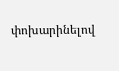փոխարինելով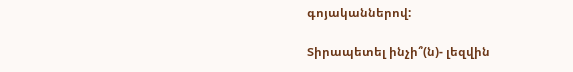գոյականներով:

Տիրապետել ինչի՞(ն)- լեզվին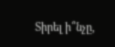Տիրել ի՞նչը,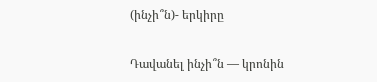(ինչի՞ն)- երկիրը

Դավանել ինչի՞ն — կրոնին